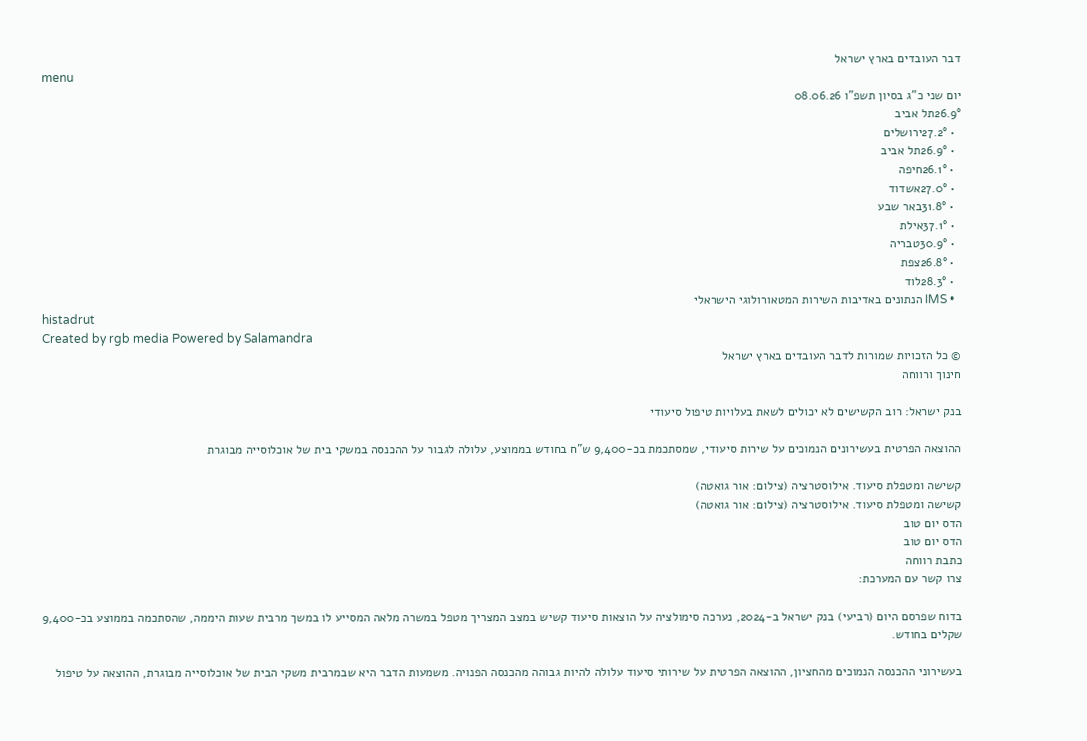דבר העובדים בארץ ישראל
menu
יום שני כ"ג בסיון תשפ"ו 08.06.26
26.9°תל אביב
  • 27.2°ירושלים
  • 26.9°תל אביב
  • 26.1°חיפה
  • 27.0°אשדוד
  • 31.8°באר שבע
  • 37.1°אילת
  • 30.9°טבריה
  • 26.8°צפת
  • 28.3°לוד
  • IMS הנתונים באדיבות השירות המטאורולוגי הישראלי
histadrut
Created by rgb media Powered by Salamandra
© כל הזכויות שמורות לדבר העובדים בארץ ישראל
חינוך ורווחה

בנק ישראל: רוב הקשישים לא יכולים לשאת בעלויות טיפול סיעודי

ההוצאה הפרטית בעשירונים הנמוכים על שירות סיעודי, שמסתכמת בכ-9,400 ש"ח בחודש בממוצע, עלולה לגבור על ההכנסה במשקי בית של אוכלוסייה מבוגרת

קשישה ומטפלת סיעוד. אילוסטרציה (צילום: אור גואטה)
קשישה ומטפלת סיעוד. אילוסטרציה (צילום: אור גואטה)
הדס יום טוב
הדס יום טוב
כתבת רווחה
צרו קשר עם המערכת:

בדוח שפרסם היום (רביעי) בנק ישראל ב-2024, נערכה סימולציה על הוצאות סיעוד קשיש במצב המצריך מטפל במשרה מלאה המסייע לו במשך מרבית שעות היממה, שהסתכמה בממוצע בכ-9,400 שקלים בחודש.

בעשירוני ההכנסה הנמוכים מהחציון, ההוצאה הפרטית על שירותי סיעוד עלולה להיות גבוהה מהכנסה הפנויה. משמעות הדבר היא שבמרבית משקי הבית של אוכלוסייה מבוגרת, ההוצאה על טיפול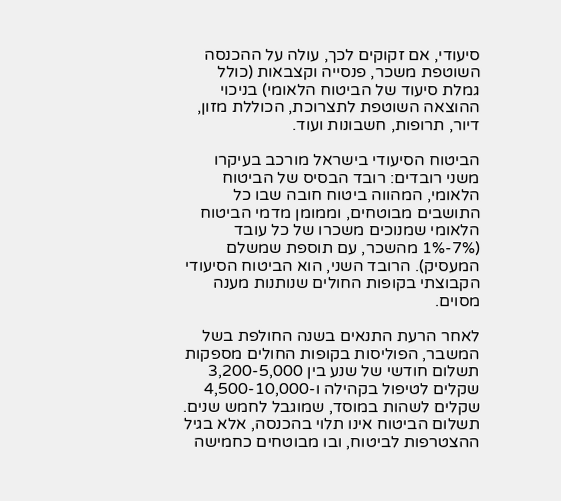סיעודי, אם זקוקים לכך, עולה על ההכנסה השוטפת משכר, פנסייה וקצבאות (כולל גמלת סיעוד של הביטוח הלאומי) בניכוי ההוצאה השוטפת לתצרוכת, הכוללת מזון, דיור, תרופות, חשבונות ועוד.

הביטוח הסיעודי בישראל מורכב בעיקרו משני רובדים: רובד הבסיס של הביטוח הלאומי, המהווה ביטוח חובה שבו כל התושבים מבוטחים, וממומן מדמי הביטוח הלאומי שמנוכים משכרו של כל עובד (7%-1% מהשכר, עם תוספת שמשלם המעסיק). הרובד השני, הוא הביטוח הסיעודי הקבוצתי בקופות החולים שנותנות מענה מסוים.

לאחר הרעת התנאים בשנה החולפת בשל המשבר, הפוליסות בקופות החולים מספקות תשלום חודשי של שנע בין 3,200-5,000 שקלים לטיפול בקהילה ו-4,500-10,000 שקלים לשהות במוסד, שמוגבל לחמש שנים. תשלום הביטוח אינו תלוי בהכנסה, אלא בגיל ההצטרפות לביטוח, ובו מבוטחים כחמישה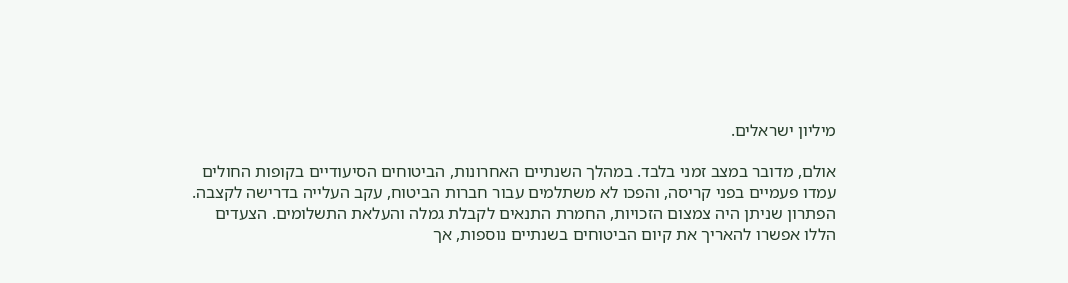מיליון ישראלים.

אולם, מדובר במצב זמני בלבד. במהלך השנתיים האחרונות, הביטוחים הסיעודיים בקופות החולים עמדו פעמיים בפני קריסה, והפכו לא משתלמים עבור חברות הביטוח, עקב העלייה בדרישה לקצבה. הפתרון שניתן היה צמצום הזכויות, החמרת התנאים לקבלת גמלה והעלאת התשלומים. הצעדים הללו אפשרו להאריך את קיום הביטוחים בשנתיים נוספות, אך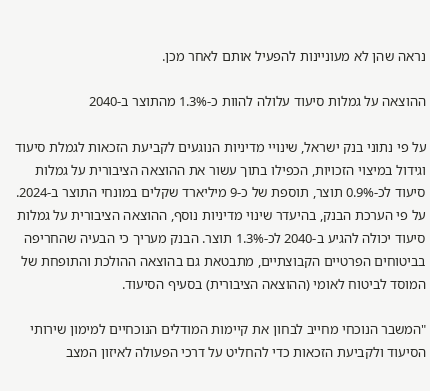נראה שהן לא מעוניינות להפעיל אותם לאחר מכן.

ההוצאה על גמלות סיעוד עלולה להוות כ-1.3% מהתוצר ב-2040

על פי נתוני בנק ישראל, שינויי מדיניות הנוגעים לקביעת הזכאות לגמלת סיעוד וגידול במיצוי הזכויות, הכפילו בתוך עשור את ההוצאה הציבורית על גמלות סיעוד לכ-0.9% תוצר, תוספת של כ-9 מיליארד שקלים במונחי התוצר ב-2024. על פי הערכת הבנק, בהיעדר שינוי מדיניות נוסף, ההוצאה הציבורית על גמלות סיעוד יכולה להגיע ב-2040 לכ-1.3% תוצר. הבנק מעריך כי הבעיה שהחריפה בביטוחים הפרטיים הקבוצתיים, מתבטאת גם בהוצאה ההולכת והתופחת של המוסד לביטוח לאומי (ההוצאה הציבורית) בסעיף הסיעוד.

"המשבר הנוכחי מחייב לבחון את קיימות המודלים הנוכחיים למימון שירותי הסיעוד ולקביעת הזכאות כדי להחליט על דרכי הפעולה לאיזון המצב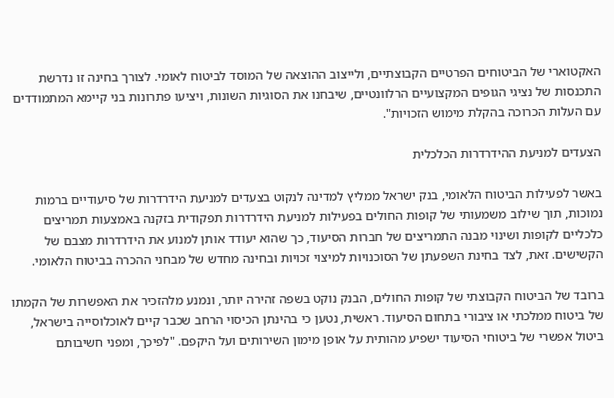האקטוארי של הביטוחים הפרטיים הקבוצתיים, ולייצוב ההוצאה של המוסד לביטוח לאומי. לצורך בחינה זו נדרשת התכנסות של נציגי הגופים המקצועיים הרלוונטיים, שיבחנו את הסוגיות השונות, ויציעו פתרונות בני קיימא המתמודדים עם העלות הכרוכה בהקלת מימוש הזכויות".

הצעדים למניעת ההידרדרות הכלכלית

באשר לפעילות הביטוח הלאומי, בנק ישראל ממליץ למדינה לנקוט בצעדים למניעת הידרדרות של סיעודיים ברמות נמוכות, תוך שילוב משמעותי של קופות החולים בפעילות למניעת הידרדרות תפקודית בזקנה באמצעות תמריצים כלכליים לקופות ושינוי מבנה התמריצים של חברות הסיעוד, כך שהוא יעודד אותן למנוע את הידרדרות מצבם של הקשישים. זאת, לצד בחינת השפעתן של הסוכנויות למיצוי זכויות ובחינה מחדש של מבחני ההכרה בביטוח הלאומי.

ברובד של הביטוח הקבוצתי של קופות החולים, הבנק נוקט בשפה זהירה יותר, ונמנע מלהזכיר את האפשרות של הקמתו של ביטוח ממלכתי או ציבורי בתחום הסיעוד. ראשית, נטען כי בהינתן הכיסוי הרחב שכבר קיים לאוכלוסייה בישראל, ביטול אפשרי של ביטוחי הסיעוד ישפיע מהותית על אופן מימון השירותים ועל היקפם. "לפיכך, ומפני חשיבותם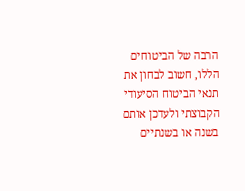הרבה של הביטוחים הללו, חשוב לבחון את תנאי הביטוח הסיעודי הקבוצתי ולעדכן אותם בשנה או בשנתיים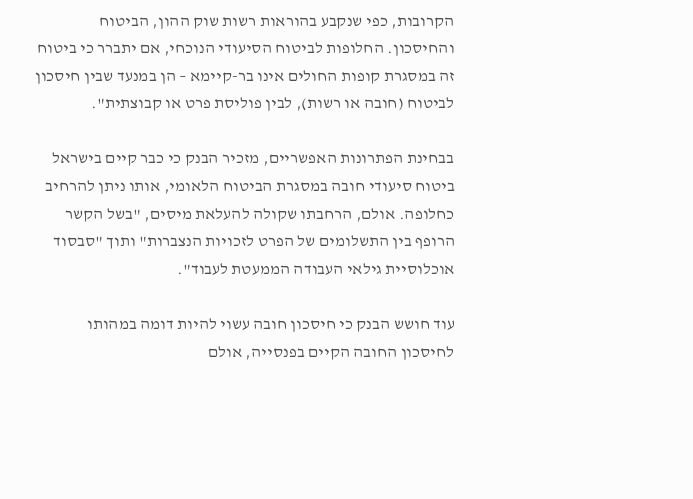הקרובות, כפי שנקבע בהוראות רשות שוק ההון, הביטוח והחיסכון. החלופות לביטוח הסיעודי הנוכחי, אם יתברר כי ביטוח זה במסגרת קופות החולים אינו בר-קיימא – הן במנעד שבין חיסכון לביטוח (חובה או רשות), לבין פוליסת פרט או קבוצתית".

בבחינת הפתרונות האפשריים, מזכיר הבנק כי כבר קיים בישראל ביטוח סיעודי חובה במסגרת הביטוח הלאומי, אותו ניתן להרחיב כחלופה. אולם, הרחבתו שקולה להעלאת מיסים, "בשל הקשר הרופף בין התשלומים של הפרט לזכויות הנצברות" ותוך "סבסוד אוכלוסיית גילאי העבודה הממעטת לעבוד".

עוד חושש הבנק כי חיסכון חובה עשוי להיות דומה במהותו לחיסכון החובה הקיים בפנסייה, אולם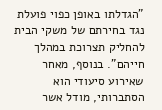"הגדלתו באופן כפוי פועלת נגד בחירתם של משקי הבית להחליק תצרוכת במהלך חייהם". בנוסף, מאחר שאירוע סיעודי הוא הסתברותי, מודל אשר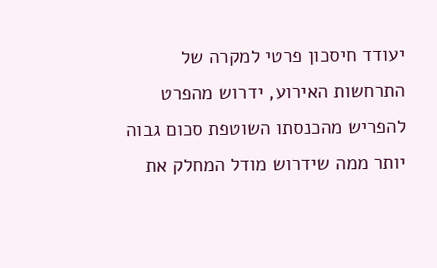יעודד חיסכון פרטי למקרה של התרחשות האירוע, ידרוש מהפרט להפריש מהכנסתו השוטפת סכום גבוה יותר ממה שידרוש מודל המחלק את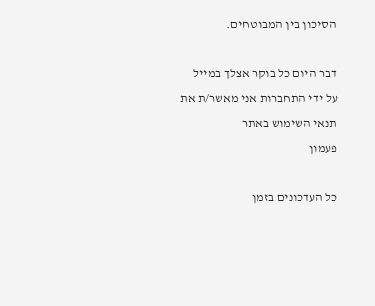הסיכון בין המבוטחים.

דבר היום כל בוקר אצלך במייל
על ידי התחברות אני מאשר/ת את תנאי השימוש באתר
פעמון

כל העדכונים בזמן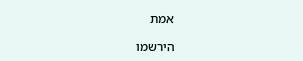אמת

הירשמו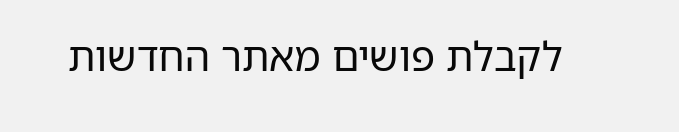לקבלת פושים מאתר החדשות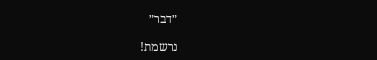״דבר״

נרשמת!